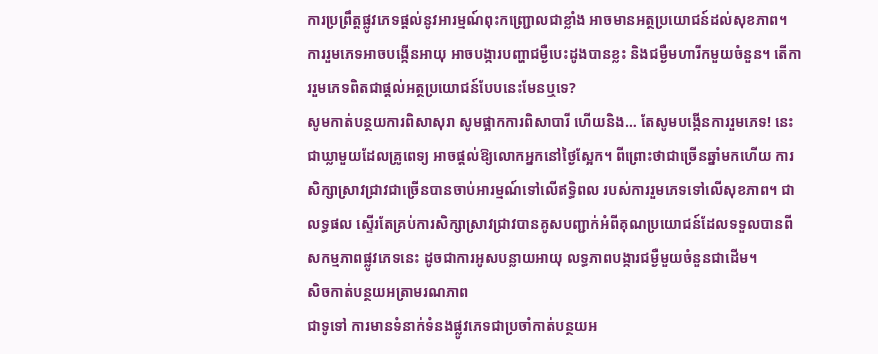ការប្រព្រឹត្ដផ្លូវភេទផ្ដល់នូវអារម្មណ៍ពុះកញ្ជ្រោលជាខ្លាំង អាចមានអត្ថប្រយោជន៍ដល់សុខភាព។ ការរួមភេទអាចបង្កើនអាយុ អាចបង្ការបញ្ហាជម្ងឺបេះដូងបានខ្លះ និងជម្ងឺមហារីកមួយចំនួន។ តើការរួមភេទពិតជាផ្ដល់អត្ថប្រយោជន៍បែបនេះមែនឬទេ?
សូមកាត់បន្ថយការពិសាសុរា សូមផ្អាកការពិសាបារី ហើយនិង… តែសូមបង្កើនការរួមភេទ! នេះជាឃ្លាមួយដែលគ្រូពេទ្យ អាចផ្ដល់ឱ្យលោកអ្នកនៅថ្ងៃស្អែក។ ពីព្រោះថាជាច្រើនឆ្នាំមកហើយ ការសិក្សាស្រាវជ្រាវជាច្រើនបានចាប់អារម្មណ៍ទៅលើឥទ្ធិពល របស់ការរួមភេទទៅលើសុខភាព។ ជាលទ្ធផល ស្ទើរតែគ្រប់ការសិក្សាស្រាវជ្រាវបានគូសបញ្ជាក់អំពីគុណប្រយោជន៍ដែលទទួលបានពី សកម្មភាពផ្លូវភេទនេះ ដូចជាការអូសបន្លាយអាយុ លទ្ធភាពបង្ការជម្ងឺមួយចំនួនជាដើម។
សិចកាត់បន្ថយអត្រាមរណភាព
ជាទូទៅ ការមានទំនាក់ទំនងផ្លូវភេទជាប្រចាំកាត់បន្ថយអ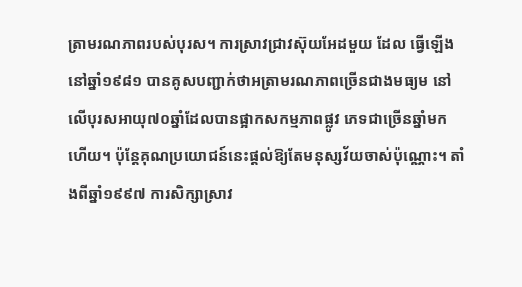ត្រាមរណភាពរបស់បុរស។ ការស្រាវជ្រាវស៊ុយអែដមួយ ដែល ធ្វើឡើងនៅឆ្នាំ១៩៨១ បានគូសបញ្ជាក់ថាអត្រាមរណភាពច្រើនជាងមធ្យម នៅលើបុរសអាយុ៧០ឆ្នាំដែលបានផ្អាកសកម្មភាពផ្លូវ ភេទជាច្រើនឆ្នាំមកហើយ។ ប៉ុន្ដែគុណប្រយោជន៍នេះផ្ដល់ឱ្យតែមនុស្សវ័យចាស់ប៉ុណ្ណោះ។ តាំងពីឆ្នាំ១៩៩៧ ការសិក្សាស្រាវ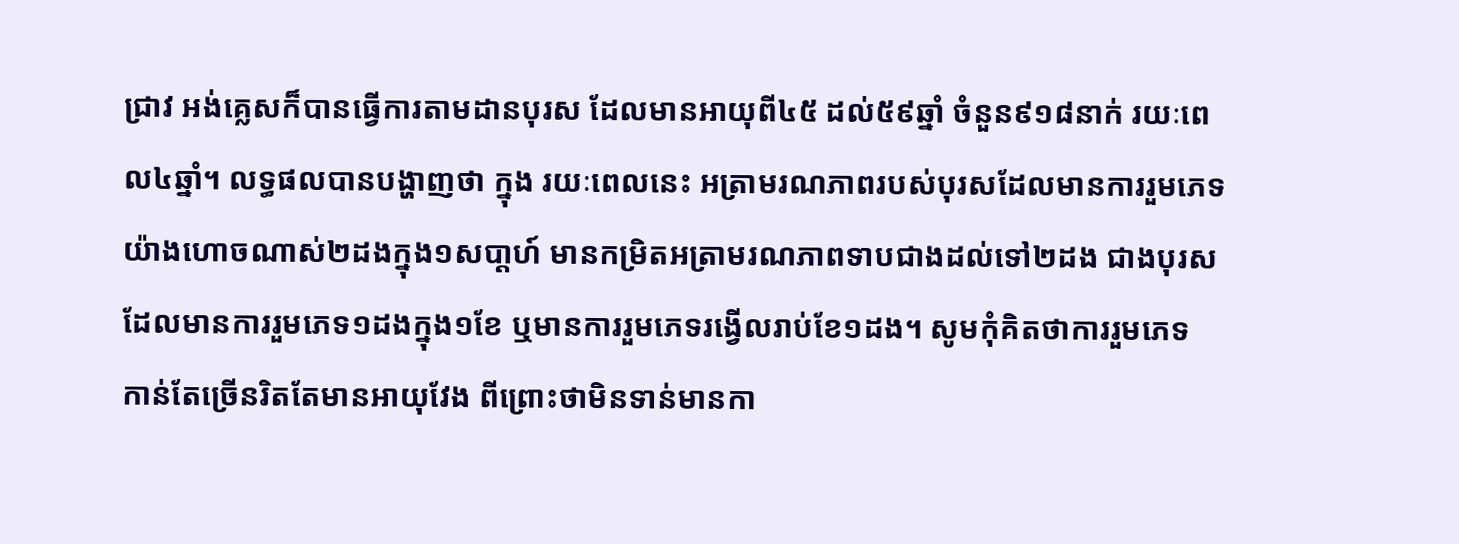ជ្រាវ អង់គ្លេសក៏បានធ្វើការតាមដានបុរស ដែលមានអាយុពី៤៥ ដល់៥៩ឆ្នាំ ចំនួន៩១៨នាក់ រយៈពេល៤ឆ្នាំ។ លទ្ធផលបានបង្ហាញថា ក្នុង រយៈពេលនេះ អត្រាមរណភាពរបស់បុរសដែលមានការរួមភេទ យ៉ាងហោចណាស់២ដងក្នុង១សបា្ដហ៍ មានកម្រិតអត្រាមរណភាពទាបជាងដល់ទៅ២ដង ជាងបុរសដែលមានការរួមភេទ១ដងក្នុង១ខែ ឬមានការរួមភេទរង្វើលរាប់ខែ១ដង។ សូមកុំគិតថាការរួមភេទ កាន់តែច្រើនរិតតែមានអាយុវែង ពីព្រោះថាមិនទាន់មានកា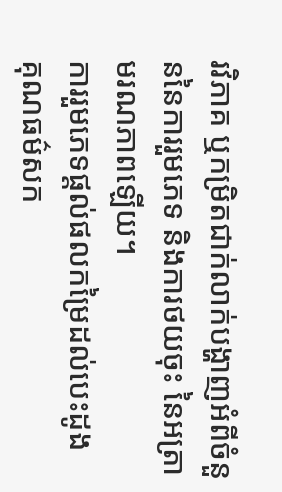រវិភាគ ឬកម្រិតជាក់លាក់បង្ហាញអំពីចំនួននៃការរួមភេទ និងការថយចុះ នៃអត្រាមរណភាពឡើយ។
ការរួមភេទផ្ដល់ផលកម្រៃដល់បេះដូង
គុណធម៌សក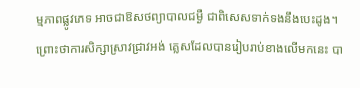ម្មភាពផ្លូវភេទ អាចជាឱសថព្យាបាលជម្ងឺ ជាពិសេសទាក់ទងនឹងបេះដូង។ ព្រោះថាការសិក្សាស្រាវជ្រាវអង់ គ្លេសដែលបានរៀបរាប់ខាងលើមកនេះ បា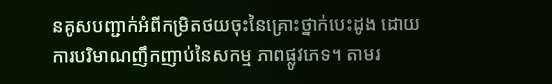នគូសបញ្ជាក់អំពីកម្រិតថយចុះនៃគ្រោះថ្នាក់បេះដូង ដោយការបរិមាណញឹកញាប់នៃសកម្ម ភាពផ្លូវភេទ។ តាមរ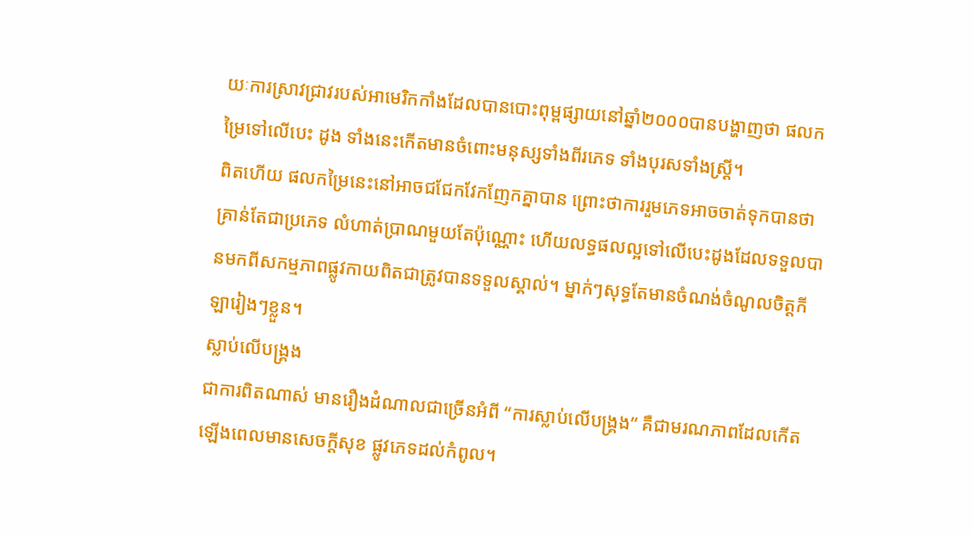យៈការស្រាវជ្រាវរបស់អាមេរិកកាំងដែលបានបោះពុម្ពផ្សាយនៅឆ្នាំ២០០០បានបង្ហាញថា ផលកម្រៃទៅលើបេះ ដូង ទាំងនេះកើតមានចំពោះមនុស្សទាំងពីរភេទ ទាំងបុរសទាំងស្ដ្រី។
ពិតហើយ ផលកម្រៃនេះនៅអាចជជែកវែកញែកគ្នាបាន ព្រោះថាការរួមភេទអាចចាត់ទុកបានថាគ្រាន់តែជាប្រភេទ លំហាត់ប្រាណមួយតែប៉ុណ្ណោះ ហើយលទ្ធផលល្អទៅលើបេះដូងដែលទទួលបានមកពីសកម្មភាពផ្លូវកាយពិតជាត្រូវបានទទួលស្គាល់។ ម្នាក់ៗសុទ្ធតែមានចំណង់ចំណូលចិត្ដកីឡារៀងៗខ្លួន។
ស្លាប់លើបង្គ្រង
ជាការពិតណាស់ មានរឿងដំណាលជាច្រើនអំពី “ការស្លាប់លើបង្គ្រង” គឺជាមរណភាពដែលកើតឡើងពេលមានសេចក្ដីសុខ ផ្លូវភេទដល់កំពូល។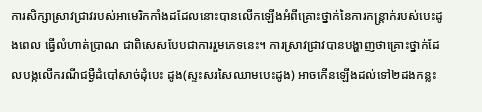ការសិក្សាស្រាវជ្រាវរបស់អាមេរិកកាំងដដែលនោះបានលើកឡើងអំពីគ្រោះថ្នាក់នៃការកន្ដ្រាក់របស់បេះដូងពេល ធ្វើលំហាត់ប្រាណ ជាពិសេសបែបជាការរួមភេទនេះ។ ការស្រាវជ្រាវបានបង្ហាញថាគ្រោះថ្នាក់ដែលបង្កលើករណីជម្ងឺដំបៅសាច់ដុំបេះ ដូង(ស្ទះសរសៃឈាមបេះដូង) អាចកើនឡើងដល់ទៅ២ដងកន្លះ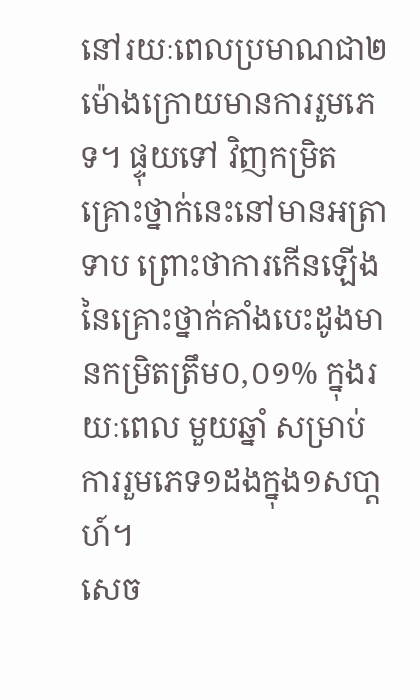នៅរយៈពេលប្រមាណជា២ម៉ោងក្រោយមានការរួមភេទ។ ផ្ទុយទៅ វិញកម្រិតគ្រោះថ្នាក់នេះនៅមានអត្រាទាប ព្រោះថាការកើនឡើងនៃគ្រោះថ្នាក់គាំងបេះដូងមានកម្រិតត្រឹម០,០១% ក្នុងរយៈពេល មួយឆ្នាំ សម្រាប់ការរួមភេទ១ដងក្នុង១សបា្ដហ៍។
សេច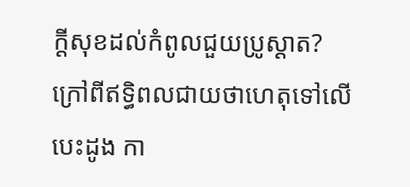ក្ដីសុខដល់កំពូលជួយប្រូស្ដាត?
ក្រៅពីឥទ្ធិពលជាយថាហេតុទៅលើបេះដូង កា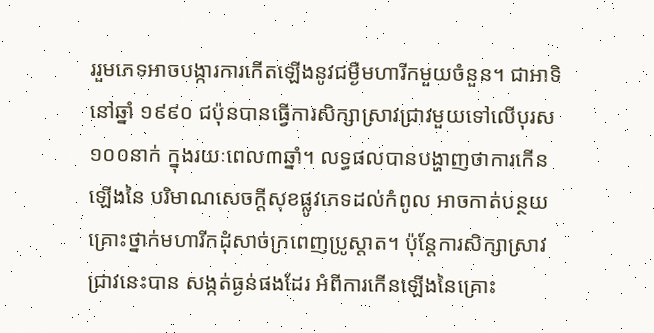ររួមភេទអាចបង្ការការកើតឡើងនូវជម្ងឺមហារីកមួយចំនួន។ ជាអាទិ នៅឆ្នាំ ១៩៩០ ជប៉ុនបានធ្វើការសិក្សាស្រាវជ្រាវមួយទៅលើបុរស១០០នាក់ ក្នុងរយៈពេល៣ឆ្នាំ។ លទ្ធផលបានបង្ហាញថាការកើនឡើងនៃ បរិមាណសេចក្ដីសុខផ្លូវភេទដល់កំពូល អាចកាត់បន្ថយគ្រោះថ្នាក់មហារីកដុំសាច់ក្រពេញប្រូស្ដាត។ ប៉ុន្ដែការសិក្សាស្រាវជ្រាវនេះបាន សង្កត់ធ្ងន់ផងដែរ អំពីការកើនឡើងនៃគ្រោះ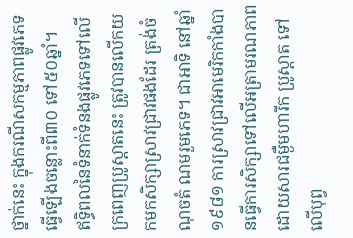ថ្នាក់នេះ ក្នុងករណីសកម្មភាពផ្លូវភេទធ្វើឡើងចន្លោះពី៣០ ទៅ៥០ឆ្នាំ។
ឥទ្ធិពលនៃទំនាក់ទំនងផ្លូវភេទទៅលើក្រពេញប្រូស្ដាតនេះ ត្រូវបានលើកយកមកសិក្សាស្រាវជ្រាវផងដែរ ត្រង់ចំណុចតំ ណមរួមភេទ។ ជាអាទិ នៅឆ្នាំ១៩៨១ ការស្រាវជ្រាវអាមេរិកកាំងបានធ្វើការសិក្សាទៅលើអត្រាមរណភាពដោយសារជម្ងឺមហារីក ប្រូស្ដាត ទៅលើបុព្វ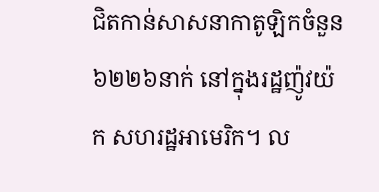ជិតកាន់សាសនាកាតូឡិកចំនួន៦២២៦នាក់ នៅក្នុងរដ្ឋញ៉ូវយ៉ក សហរដ្ឋអាមេរិក។ ល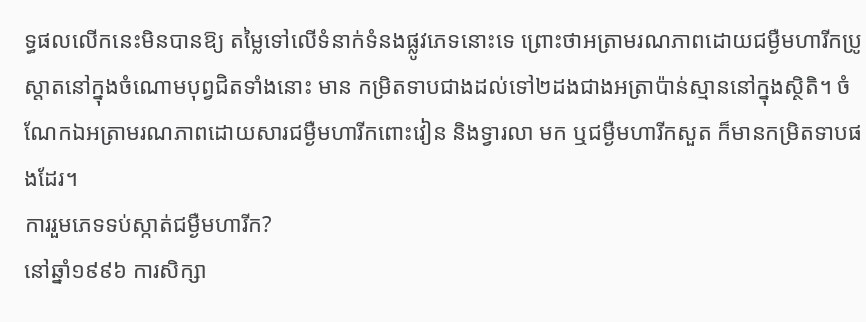ទ្ធផលលើកនេះមិនបានឱ្យ តម្លៃទៅលើទំនាក់ទំនងផ្លូវភេទនោះទេ ព្រោះថាអត្រាមរណភាពដោយជម្ងឺមហារីកប្រូស្ដាតនៅក្នុងចំណោមបុព្វជិតទាំងនោះ មាន កម្រិតទាបជាងដល់ទៅ២ដងជាងអត្រាប៉ាន់ស្មាននៅក្នុងស្ថិតិ។ ចំណែកឯអត្រាមរណភាពដោយសារជម្ងឺមហារីកពោះវៀន និងទ្វារលា មក ឬជម្ងឺមហារីកសួត ក៏មានកម្រិតទាបផងដែរ។
ការរួមភេទទប់ស្កាត់ជម្ងឺមហារីក?
នៅឆ្នាំ១៩៩៦ ការសិក្សា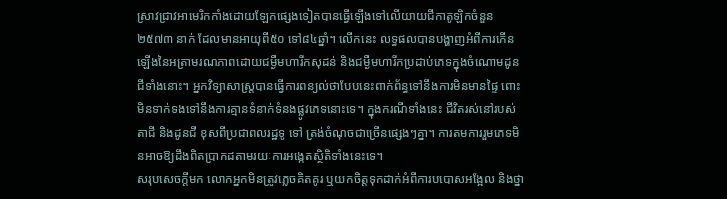ស្រាវជ្រាវអាមេរិកកាំងដោយឡែកផ្សេងទៀតបានធ្វើឡើងទៅលើយាយជីកាតូឡិកចំនួន២៥៧៣ នាក់ ដែលមានអាយុពី៥០ ទៅ៨៤ឆ្នាំ។ លើកនេះ លទ្ធផលបានបង្ហាញអំពីការកើនឡើងនៃអត្រាមរណភាពដោយជម្ងឺមហារីកសុដន់ និងជម្ងឺមហារីកប្រដាប់ភេទក្នុងចំណោមដូនជីទាំងនោះ។ អ្នកវិទ្យាសាស្ដ្របានធ្វើការពន្យល់ថាបែបនេះពាក់ព័ន្ធទៅនឹងការមិនមានផ្ទៃ ពោះ មិនទាក់ទងទៅនឹងការគ្មានទំនាក់ទំនងផ្លូវភេទនោះទេ។ ក្នុងករណីទាំងនេះ ជីវិតរស់នៅរបស់តាជី និងដូនជី ខុសពីប្រជាពលរដ្ឋទូ ទៅ ត្រង់ចំណុចជាច្រើនផ្សេងៗគ្នា។ ការតមការរួមភេទមិនអាចឱ្យដឹងពិតប្រាកដតាមរយៈការអង្កេតស្ថិតិទាំងនេះទេ។
សរុបសេចក្ដីមក លោកអ្នកមិនត្រូវភ្លេចគិតគូរ ឬយកចិត្ដទុកដាក់អំពីការបបោសអង្អែល និងថ្នា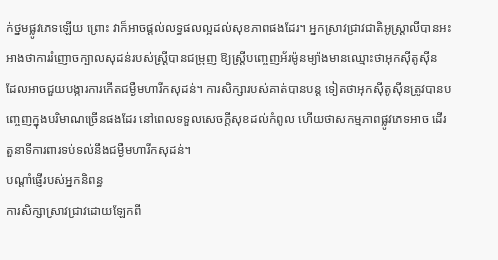ក់ថ្នមផ្លូវភេទឡើយ ព្រោះ វាក៏អាចផ្ដល់លទ្ធផលល្អដល់សុខភាពផងដែរ។ អ្នកស្រាវជ្រាវជាតិអូស្ដ្រាលីបានអះអាងថាការរំញោចក្បាលសុដន់របស់ស្ដ្រីបានជម្រុញ ឱ្យស្ដ្រីបញ្ចេញអ័រម៉ូនម្យ៉ាងមានឈ្មោះថាអុកស៊ីតូស៊ីន ដែលអាចជួយបង្ការការកើតជម្ងឺមហារីកសុដន់។ ការសិក្សារបស់គាត់បានបន្ដ ទៀតថាអុកស៊ីតូស៊ីនត្រូវបានបញ្ចេញក្នុងបរិមាណច្រើនផងដែរ នៅពេលទទួលសេចក្ដីសុខដល់កំពូល ហើយថាសកម្មភាពផ្លូវភេទអាច ដើរតួនាទីការពារទប់ទល់នឹងជម្ងឺមហារីកសុដន់។
បណ្ដាំផ្ញើរបស់អ្នកនិពន្ធ
ការសិក្សាស្រាវជ្រាវដោយឡែកពី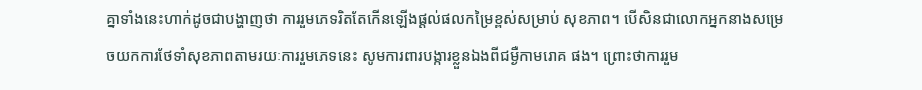គ្នាទាំងនេះហាក់ដូចជាបង្ហាញថា ការរួមភេទរិតតែកើនឡើងផ្ដល់ផលកម្រៃខ្ពស់សម្រាប់ សុខភាព។ បើសិនជាលោកអ្នកនាងសម្រេចយកការថែទាំសុខភាពតាមរយៈការរួមភេទនេះ សូមការពារបង្ការខ្លួនឯងពីជម្ងឺកាមរោគ ផង។ ព្រោះថាការរួម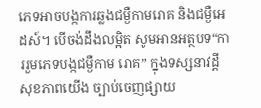ភេទអាចបង្កការឆ្លងជម្ងឺកាមរោគ និងជម្ងឺអេដស៍។ បើចង់ដឹងលម្អិត សូមអានអត្ថបទ“ការរួមភេទបង្កជម្ងឺកាម រោគ” ក្នុងទស្សនាវដ្ដី សុខភាពយើង ច្បាប់ចេញផ្សាយ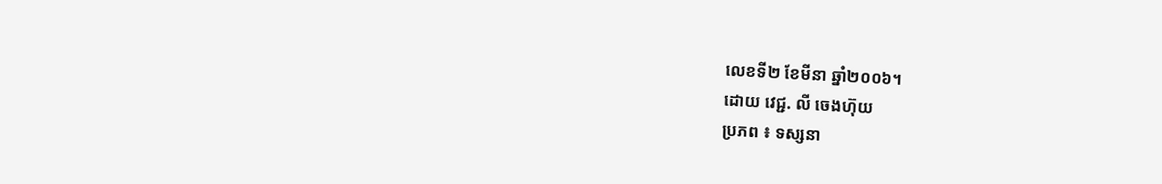លេខទី២ ខែមីនា ឆ្នាំ២០០៦។
ដោយ វេជ្ជ. លី ចេងហ៊ុយ
ប្រភព ៖ ទស្សនា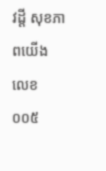វដ្តី សុខភាពយើង លេខ០០៥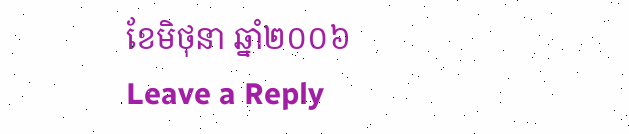ខែមិថុនា ឆ្នាំ២០០៦
Leave a Reply